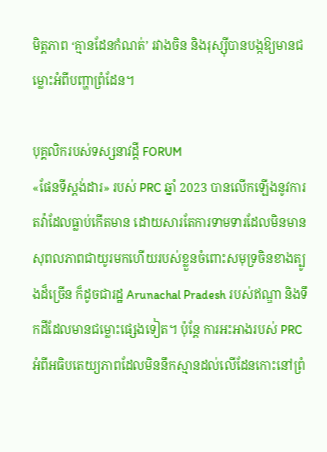មិត្តភាព ‘គ្មានដែនកំណត់’ រវាងចិន និងរុស្ស៊ីបានបង្កឱ្យមានជម្លោះអំពីបញ្ហាព្រំដែន។

បុគ្គលិករបស់ទស្សនាវដ្តី FORUM
«ផែនទីស្តង់ដារ» របស់ PRC ឆ្នាំ 2023 បានលើកឡើងនូវការតវ៉ាដែលធ្លាប់កើតមាន ដោយសារតែការទាមទារដែលមិនមានសុពលភាពជាយូរមកហើយរបស់ខ្លួនចំពោះសមុទ្រចិនខាងត្បូងដ៏ច្រើន ក៏ដូចជារដ្ឋ Arunachal Pradesh របស់ឥណ្ឌា និងទឹកដីដែលមានជម្លោះផ្សេងទៀត។ ប៉ុន្តែ ការអះអាងរបស់ PRC អំពីអធិបតេយ្យភាពដែលមិននឹកស្មានដល់លើដែនកោះនៅព្រំ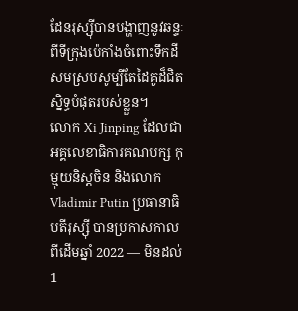ដែនរុស្ស៊ីបានបង្ហាញនូវឆន្ទៈពីទីក្រុងប៉េកាំងចំពោះទឹកដីសមស្របសូម្បីតែដៃគូដ៏ជិតស្និទ្ធបំផុតរបស់ខ្លួន។
លោក Xi Jinping ដែលជាអគ្គលេខាធិការគណបក្ស កុម្មុយនិស្តចិន និងលោក Vladimir Putin ប្រធានាធិបតីរុស្ស៊ី បានប្រកាសកាលពីដើមឆ្នាំ 2022 — មិនដល់ 1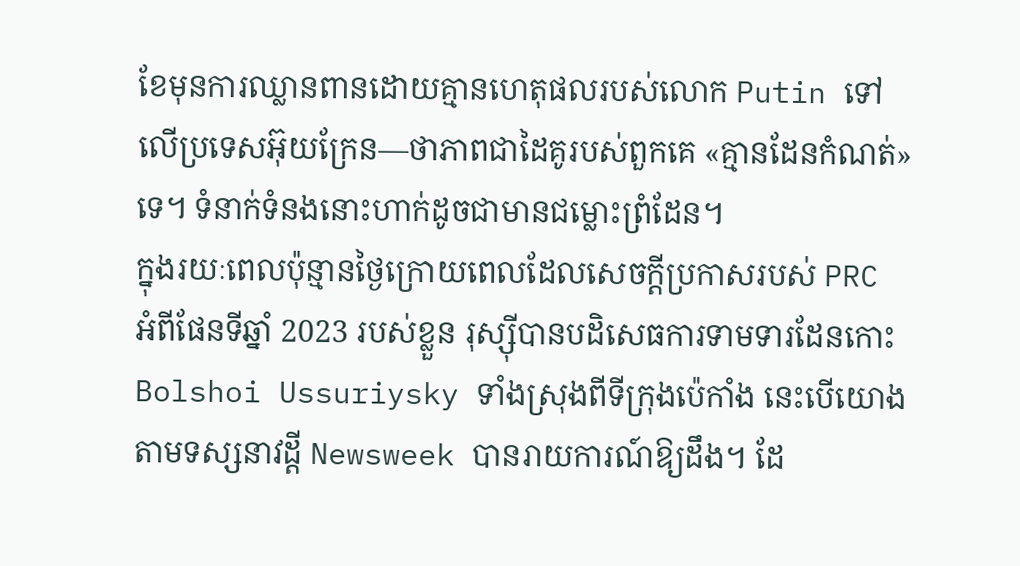ខែមុនការឈ្លានពានដោយគ្មានហេតុផលរបស់លោក Putin ទៅលើប្រទេសអ៊ុយក្រែន—ថាភាពជាដៃគូរបស់ពួកគេ «គ្មានដែនកំណត់» ទេ។ ទំនាក់ទំនងនោះហាក់ដូចជាមានជម្លោះព្រំដែន។
ក្នុងរយៈពេលប៉ុន្មានថ្ងៃក្រោយពេលដែលសេចក្តីប្រកាសរបស់ PRC អំពីផែនទីឆ្នាំ 2023 របស់ខ្លួន រុស្ស៊ីបានបដិសេធការទាមទារដែនកោះ Bolshoi Ussuriysky ទាំងស្រុងពីទីក្រុងប៉េកាំង នេះបើយោងតាមទស្សនាវដ្តី Newsweek បានរាយការណ៍ឱ្យដឹង។ ដែ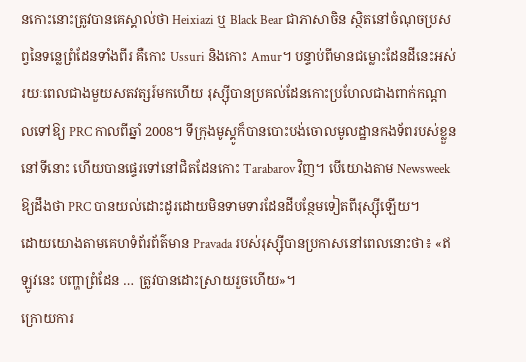នកោះនោះត្រូវបានគេស្គាល់ថា Heixiazi ឬ Black Bear ជាភាសាចិន ស្ថិតនៅចំណុចប្រសព្វនៃទន្លេព្រំដែនទាំងពីរ គឺកោះ Ussuri និងកោះ Amur។ បន្ទាប់ពីមានជម្លោះដែនដីនេះអស់រយៈពេលជាងមួយសតវត្សរ៍មកហើយ រុស្ស៊ីបានប្រគល់ដែនកោះប្រហែលជាងពាក់កណ្តាលទៅឱ្យ PRC កាលពីឆ្នាំ 2008។ ទីក្រុងមូស្គូក៏បានបោះបង់ចោលមូលដ្ឋានកងទ័ពរបស់ខ្លួននៅទីនោះ ហើយបានផ្ទេរទៅនៅជិតដែនកោះ Tarabarov វិញ។ បើយោងតាម Newsweek ឱ្យដឹងថា PRC បានយល់ដោះដូរដោយមិនទាមទារដែនដីបន្ថែមទៀតពីរុស្ស៊ីឡើយ។
ដោយយោងតាមគេហទំព័រព័ត៌មាន Pravada របស់រុស្ស៊ីបានប្រកាសនៅពេលនោះថា៖ «ឥឡូវនេះ បញ្ហាព្រំដែន … ត្រូវបានដោះស្រាយរួចហើយ»។
ក្រោយការ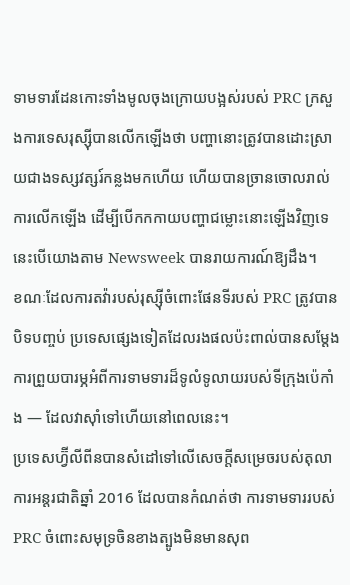ទាមទារដែនកោះទាំងមូលចុងក្រោយបង្អស់របស់ PRC ក្រសួងការទេសរុស្ស៊ីបានលើកឡើងថា បញ្ហានោះត្រូវបានដោះស្រាយជាងទស្សវត្សរ៍កន្លងមកហើយ ហើយបានច្រានចោលរាល់ការលើកឡើង ដើម្បីបើកកកាយបញ្ហាជម្លោះនោះឡើងវិញទេ នេះបើយោងតាម Newsweek បានរាយការណ៍ឱ្យដឹង។
ខណៈដែលការតវ៉ារបស់រុស្ស៊ីចំពោះផែនទីរបស់ PRC ត្រូវបានបិទបញ្ចប់ ប្រទេសផ្សេងទៀតដែលរងផលប៉ះពាល់បានសម្តែងការព្រួយបារម្ភអំពីការទាមទារដ៏ទូលំទូលាយរបស់ទីក្រុងប៉េកាំង — ដែលវាស៊ាំទៅហើយនៅពេលនេះ។
ប្រទេសហ្វ៊ីលីពីនបានសំដៅទៅលើសេចក្តីសម្រេចរបស់តុលាការអន្តរជាតិឆ្នាំ 2016 ដែលបានកំណត់ថា ការទាមទាររបស់ PRC ចំពោះសមុទ្រចិនខាងត្បូងមិនមានសុព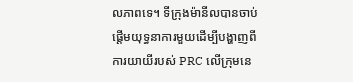លភាពទេ។ ទីក្រុងម៉ានីលបានចាប់ផ្តើមយុទ្ធនាការមួយដើម្បីបង្ហាញពីការយាយីរបស់ PRC លើក្រុមនេ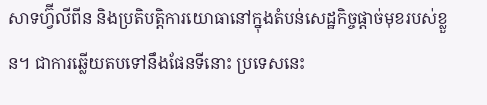សាទហ្វ៊ីលីពីន និងប្រតិបត្តិការយោធានៅក្នុងតំបន់សេដ្ឋកិច្ចផ្តាច់មុខរបស់ខ្លួន។ ជាការឆ្លើយតបទៅនឹងផែនទីនោះ ប្រទេសនេះ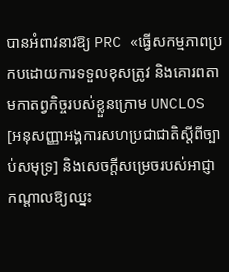បានអំពាវនាវឱ្យ PRC «ធ្វើសកម្មភាពប្រកបដោយការទទួលខុសត្រូវ និងគោរពតាមកាតព្វកិច្ចរបស់ខ្លួនក្រោម UNCLOS [អនុសញ្ញាអង្គការសហប្រជាជាតិស្តីពីច្បាប់សមុទ្រ] និងសេចក្តីសម្រេចរបស់អាជ្ញាកណ្តាលឱ្យឈ្នះ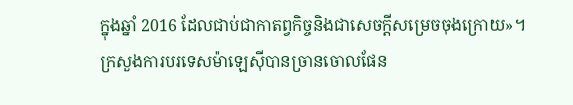ក្នុងឆ្នាំ 2016 ដែលជាប់ជាកាតព្វកិច្ចនិងជាសេចក្ដីសម្រេចចុងក្រោយ»។
ក្រសួងការបរទេសម៉ាឡេស៊ីបានច្រានចោលផែន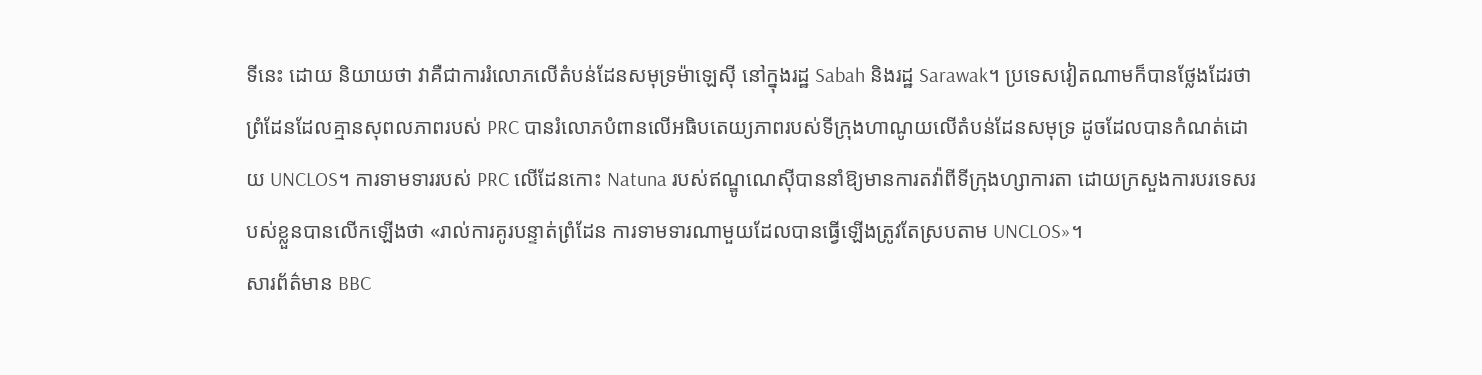ទីនេះ ដោយ និយាយថា វាគឺជាការរំលោភលើតំបន់ដែនសមុទ្រម៉ាឡេស៊ី នៅក្នុងរដ្ឋ Sabah និងរដ្ឋ Sarawak។ ប្រទេសវៀតណាមក៏បានថ្លែងដែរថា ព្រំដែនដែលគ្មានសុពលភាពរបស់ PRC បានរំលោភបំពានលើអធិបតេយ្យភាពរបស់ទីក្រុងហាណូយលើតំបន់ដែនសមុទ្រ ដូចដែលបានកំណត់ដោយ UNCLOS។ ការទាមទាររបស់ PRC លើដែនកោះ Natuna របស់ឥណ្ឌូណេស៊ីបាននាំឱ្យមានការតវ៉ាពីទីក្រុងហ្សាការតា ដោយក្រសួងការបរទេសរបស់ខ្លួនបានលើកឡើងថា «រាល់ការគូរបន្ទាត់ព្រំដែន ការទាមទារណាមួយដែលបានធ្វើឡើងត្រូវតែស្របតាម UNCLOS»។
សារព័ត៌មាន BBC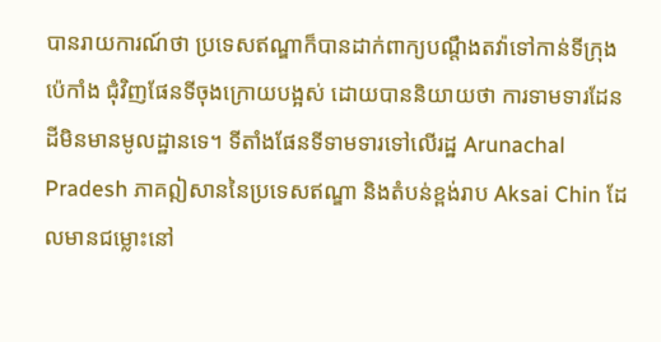បានរាយការណ៍ថា ប្រទេសឥណ្ឌាក៏បានដាក់ពាក្យបណ្តឹងតវ៉ាទៅកាន់ទីក្រុងប៉េកាំង ជុំវិញផែនទីចុងក្រោយបង្អស់ ដោយបាននិយាយថា ការទាមទារដែនដីមិនមានមូលដ្ឋានទេ។ ទីតាំងផែនទីទាមទារទៅលើរដ្ឋ Arunachal Pradesh ភាគឦសាននៃប្រទេសឥណ្ឌា និងតំបន់ខ្ពង់រាប Aksai Chin ដែលមានជម្លោះនៅ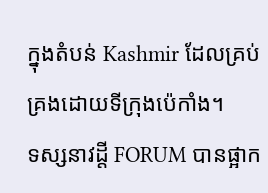ក្នុងតំបន់ Kashmir ដែលគ្រប់គ្រងដោយទីក្រុងប៉េកាំង។
ទស្សនាវដ្តី FORUM បានផ្អាក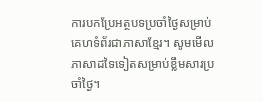ការបកប្រែអត្ថបទប្រចាំថ្ងៃសម្រាប់គេហទំព័រជាភាសាខ្មែរ។ សូមមើលភាសាដទៃទៀតសម្រាប់ខ្លឹមសារប្រចាំថ្ងៃ។